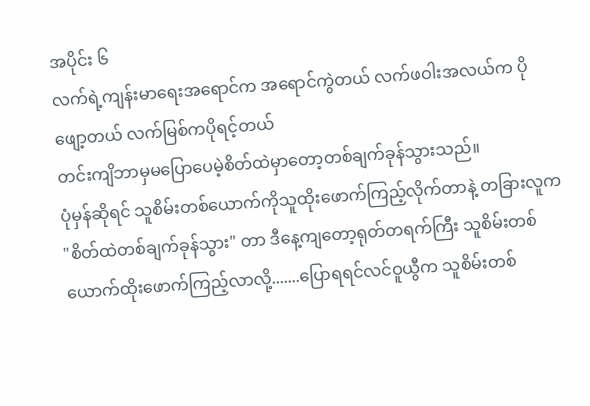အပိုင်း ၆
လက်ရဲ့ကျန်းမာရေးအရောင်က အရောင်ကွဲတယ် လက်ဖဝါးအလယ်က ပိုဖျော့တယ် လက်မြစ်ကပိုရင့်တယ်
တင်းကျိဘာမှမပြောပေမဲ့စိတ်ထဲမှာတော့တစ်ချက်ခုန်သွားသည်။
ပုံမှန်ဆိုရင် သူစိမ်းတစ်ယောက်ကိုသူထိုးဖောက်ကြည့်လိုက်တာနဲ့ တခြားလူက "စိတ်ထဲတစ်ချက်ခုန်သွား" တာ ဒီနေ့ကျတော့ရုတ်တရက်ကြီး သူစိမ်းတစ်ယောက်ထိုးဖောက်ကြည့်လာလို့.......ပြောရရင်လင်ဝူယွီက သူစိမ်းတစ်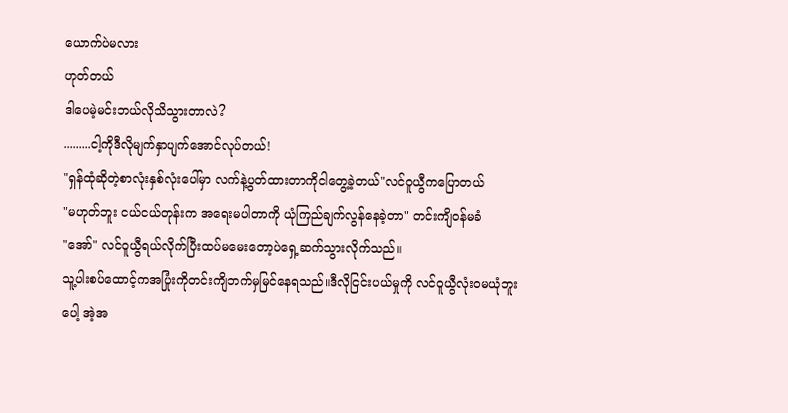ယောက်ပဲမလား
ဟုတ်တယ်
ဒါပေမဲ့မင်းဘယ်လိုသိသွားတာလဲ?
.........ငါ့ကိုဒီလိုမျက်နှာပျက်အောင်လုပ်တယ်!
"ရှန်ထုံဆိုတဲ့စာလုံးနှစ်လုံးပေါ်မှာ လက်နဲ့ပွတ်ထားတာကိုငါတွေ့ခဲ့တယ်"လင်ဝူယွီကပြောတယ်
"မဟုတ်ဘူး ငယ်ငယ်တုန်းက အရေးမပါတာကို ယုံကြည်ချက်လွန်နေခဲ့တာ" တင်းကျိဝန်မခံ
"အော်" လင်ဝူယွီရယ်လိုက်ပြီးထပ်မမေးတော့ပဲရှေ့ဆက်သွားလိုက်သည်။
သူ့ပါးစပ်ထောင့်ကအပြုံးကိုတင်းကျိဘက်မှမြင်နေရသည်။ဒီလိုငြင်းပယ်မှုကို လင်ဝူယွီလုံးဝမယုံဘူးပေါ့ အဲ့အ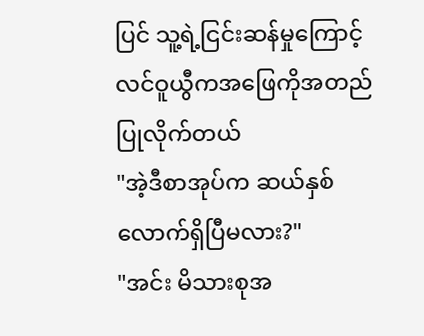ပြင် သူ့ရဲ့ငြင်းဆန်မှုကြောင့် လင်ဝူယွီကအဖြေကိုအတည်ပြုလိုက်တယ်
"အဲ့ဒီစာအုပ်က ဆယ်နှစ်လောက်ရှိပြီမလား?"
"အင်း မိသားစုအ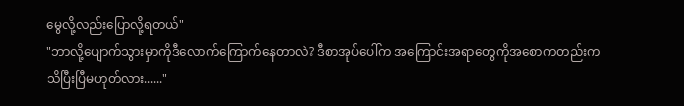မွေလို့လည်းပြောလို့ရတယ်"
"ဘာလို့ပျောက်သွားမှာကိုဒီလောက်ကြောက်နေတာလဲ? ဒီစာအုပ်ပေါ်က အကြောင်းအရာတွေကိုအစောကတည်းက သိပြီးပြီမဟုတ်လား......"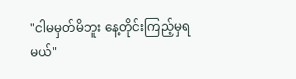"ငါမမှတ်မိဘူး နေ့တိုင်းကြည့်မှရမယ်"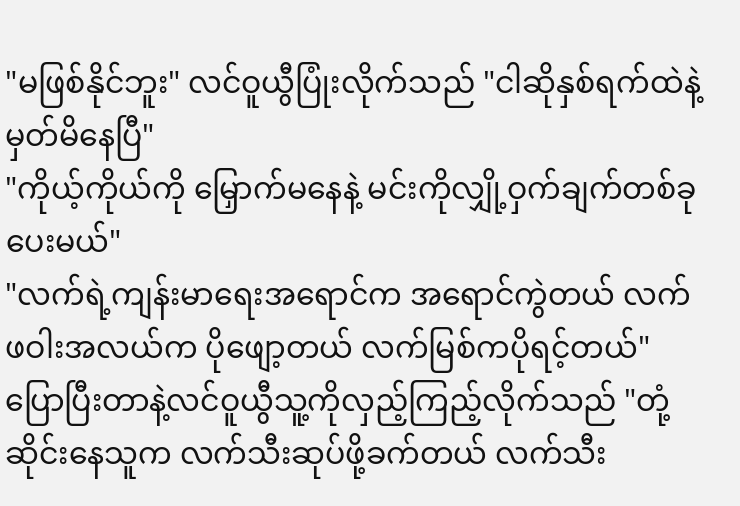"မဖြစ်နိုင်ဘူး" လင်ဝူယွီပြုံးလိုက်သည် "ငါဆိုနှစ်ရက်ထဲနဲ့ မှတ်မိနေပြီ"
"ကိုယ့်ကိုယ်ကို မြှောက်မနေနဲ့ မင်းကိုလျှို့ဝှက်ချက်တစ်ခုပေးမယ်"
"လက်ရဲ့ကျန်းမာရေးအရောင်က အရောင်ကွဲတယ် လက်ဖဝါးအလယ်က ပိုဖျော့တယ် လက်မြစ်ကပိုရင့်တယ်" ပြောပြီးတာနဲ့လင်ဝူယွီသူ့ကိုလှည့်ကြည့်လိုက်သည် "တုံ့ဆိုင်းနေသူက လက်သီးဆုပ်ဖို့ခက်တယ် လက်သီး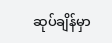ဆုပ်ချိန်မှာ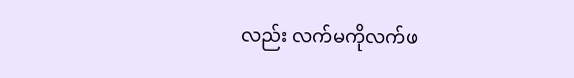လည်း လက်မကိုလက်ဖ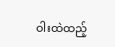ဝါးထဲထည့်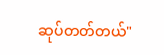ဆုပ်တတ်တယ်"